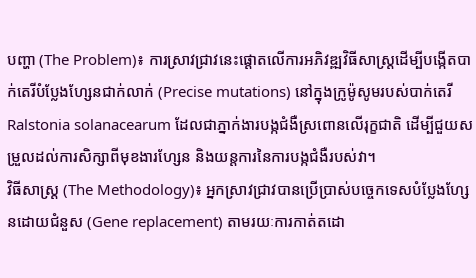បញ្ហា (The Problem)៖ ការស្រាវជ្រាវនេះផ្តោតលើការអភិវឌ្ឍវិធីសាស្ត្រដើម្បីបង្កើតបាក់តេរីបំប្លែងហ្សែនជាក់លាក់ (Precise mutations) នៅក្នុងក្រូម៉ូសូមរបស់បាក់តេរី Ralstonia solanacearum ដែលជាភ្នាក់ងារបង្កជំងឺស្រពោនលើរុក្ខជាតិ ដើម្បីជួយសម្រួលដល់ការសិក្សាពីមុខងារហ្សែន និងយន្តការនៃការបង្កជំងឺរបស់វា។
វិធីសាស្ត្រ (The Methodology)៖ អ្នកស្រាវជ្រាវបានប្រើប្រាស់បច្ចេកទេសបំប្លែងហ្សែនដោយជំនួស (Gene replacement) តាមរយៈការកាត់តដោ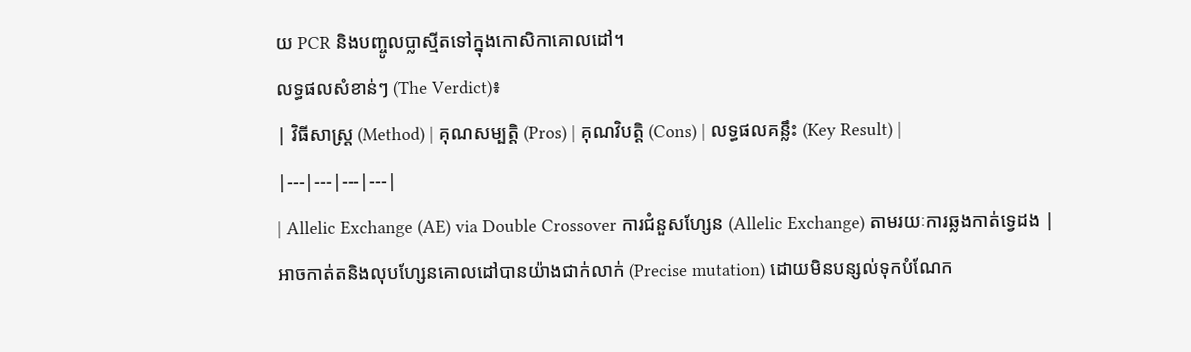យ PCR និងបញ្ចូលប្លាស្មីតទៅក្នុងកោសិកាគោលដៅ។
លទ្ធផលសំខាន់ៗ (The Verdict)៖
| វិធីសាស្ត្រ (Method) | គុណសម្បត្តិ (Pros) | គុណវិបត្តិ (Cons) | លទ្ធផលគន្លឹះ (Key Result) |
|---|---|---|---|
| Allelic Exchange (AE) via Double Crossover ការជំនួសហ្សែន (Allelic Exchange) តាមរយៈការឆ្លងកាត់ទ្វេដង |
អាចកាត់តនិងលុបហ្សែនគោលដៅបានយ៉ាងជាក់លាក់ (Precise mutation) ដោយមិនបន្សល់ទុកបំណែក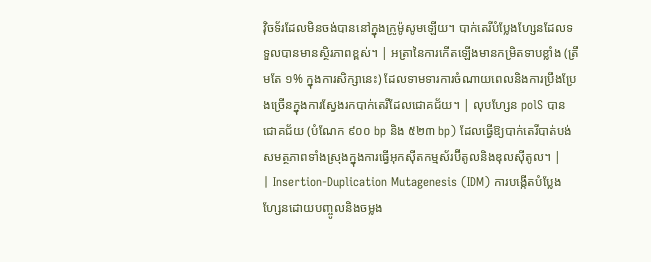វ៉ិចទ័រដែលមិនចង់បាននៅក្នុងក្រូម៉ូសូមឡើយ។ បាក់តេរីបំប្លែងហ្សែនដែលទទួលបានមានស្ថិរភាពខ្ពស់។ | អត្រានៃការកើតឡើងមានកម្រិតទាបខ្លាំង (ត្រឹមតែ ១% ក្នុងការសិក្សានេះ) ដែលទាមទារការចំណាយពេលនិងការប្រឹងប្រែងច្រើនក្នុងការស្វែងរកបាក់តេរីដែលជោគជ័យ។ | លុបហ្សែន polS បានជោគជ័យ (បំណែក ៩០០ bp និង ៥២៣ bp) ដែលធ្វើឱ្យបាក់តេរីបាត់បង់សមត្ថភាពទាំងស្រុងក្នុងការធ្វើអុកស៊ីតកម្មស័រប៊ីតូលនិងឌុលស៊ីតូល។ |
| Insertion-Duplication Mutagenesis (IDM) ការបង្កើតបំប្លែងហ្សែនដោយបញ្ចូលនិងចម្លង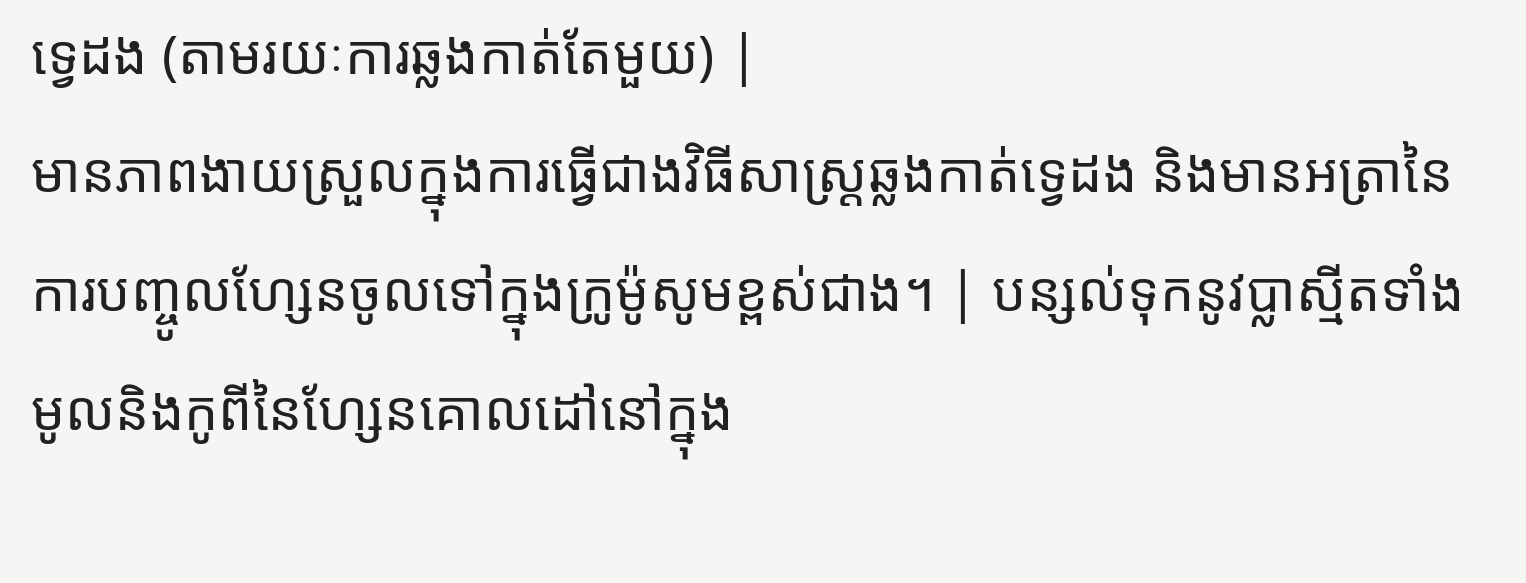ទ្វេដង (តាមរយៈការឆ្លងកាត់តែមួយ) |
មានភាពងាយស្រួលក្នុងការធ្វើជាងវិធីសាស្ត្រឆ្លងកាត់ទ្វេដង និងមានអត្រានៃការបញ្ចូលហ្សែនចូលទៅក្នុងក្រូម៉ូសូមខ្ពស់ជាង។ | បន្សល់ទុកនូវប្លាស្មីតទាំងមូលនិងកូពីនៃហ្សែនគោលដៅនៅក្នុង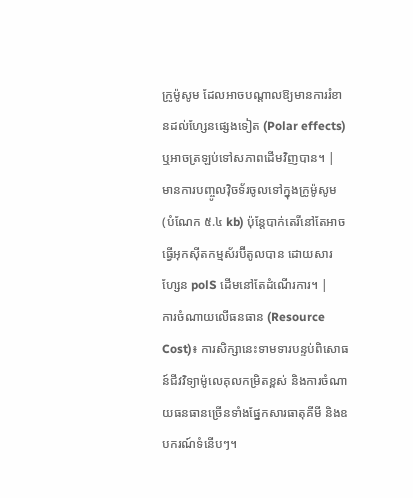ក្រូម៉ូសូម ដែលអាចបណ្តាលឱ្យមានការរំខានដល់ហ្សែនផ្សេងទៀត (Polar effects) ឬអាចត្រឡប់ទៅសភាពដើមវិញបាន។ | មានការបញ្ចូលវ៉ិចទ័រចូលទៅក្នុងក្រូម៉ូសូម (បំណែក ៥.៤ kb) ប៉ុន្តែបាក់តេរីនៅតែអាចធ្វើអុកស៊ីតកម្មស័រប៊ីតូលបាន ដោយសារហ្សែន polS ដើមនៅតែដំណើរការ។ |
ការចំណាយលើធនធាន (Resource Cost)៖ ការសិក្សានេះទាមទារបន្ទប់ពិសោធន៍ជីវវិទ្យាម៉ូលេគុលកម្រិតខ្ពស់ និងការចំណាយធនធានច្រើនទាំងផ្នែកសារធាតុគីមី និងឧបករណ៍ទំនើបៗ។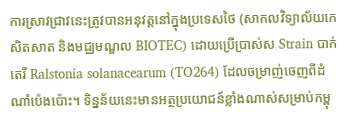ការស្រាវជ្រាវនេះត្រូវបានអនុវត្តនៅក្នុងប្រទេសថៃ (សាកលវិទ្យាល័យកេសិតសាត និងមជ្ឈមណ្ឌល BIOTEC) ដោយប្រើប្រាស់ស Strain បាក់តេរី Ralstonia solanacearum (TO264) ដែលចម្រាញ់ចេញពីដំណាំប៉េងប៉ោះ។ ទិន្នន័យនេះមានអត្ថប្រយោជន៍ខ្លាំងណាស់សម្រាប់កម្ពុ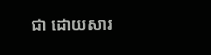ជា ដោយសារ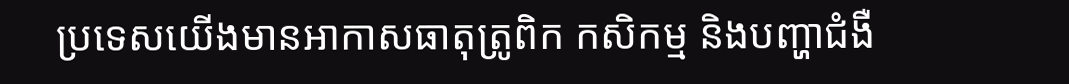ប្រទេសយើងមានអាកាសធាតុត្រូពិក កសិកម្ម និងបញ្ហាជំងឺ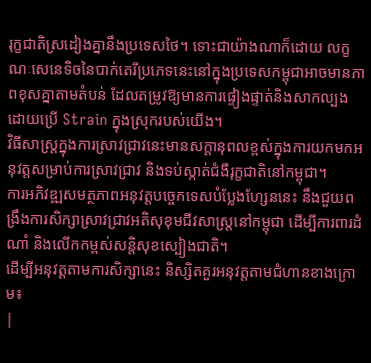រុក្ខជាតិស្រដៀងគ្នានឹងប្រទេសថៃ។ ទោះជាយ៉ាងណាក៏ដោយ លក្ខណៈសេនេទិចនៃបាក់តេរីប្រភេទនេះនៅក្នុងប្រទេសកម្ពុជាអាចមានភាពខុសគ្នាតាមតំបន់ ដែលតម្រូវឱ្យមានការផ្ទៀងផ្ទាត់និងសាកល្បងដោយប្រើ Strain ក្នុងស្រុករបស់យើង។
វិធីសាស្ត្រក្នុងការស្រាវជ្រាវនេះមានសក្តានុពលខ្ពស់ក្នុងការយកមកអនុវត្តសម្រាប់ការស្រាវជ្រាវ និងទប់ស្កាត់ជំងឺរុក្ខជាតិនៅកម្ពុជា។
ការអភិវឌ្ឍសមត្ថភាពអនុវត្តបច្ចេកទេសបំប្លែងហ្សែននេះ នឹងជួយពង្រឹងការសិក្សាស្រាវជ្រាវអតិសុខុមជីវសាស្រ្តនៅកម្ពុជា ដើម្បីការពារដំណាំ និងលើកកម្ពស់សន្តិសុខស្បៀងជាតិ។
ដើម្បីអនុវត្តតាមការសិក្សានេះ និស្សិតគួរអនុវត្តតាមជំហានខាងក្រោម៖
|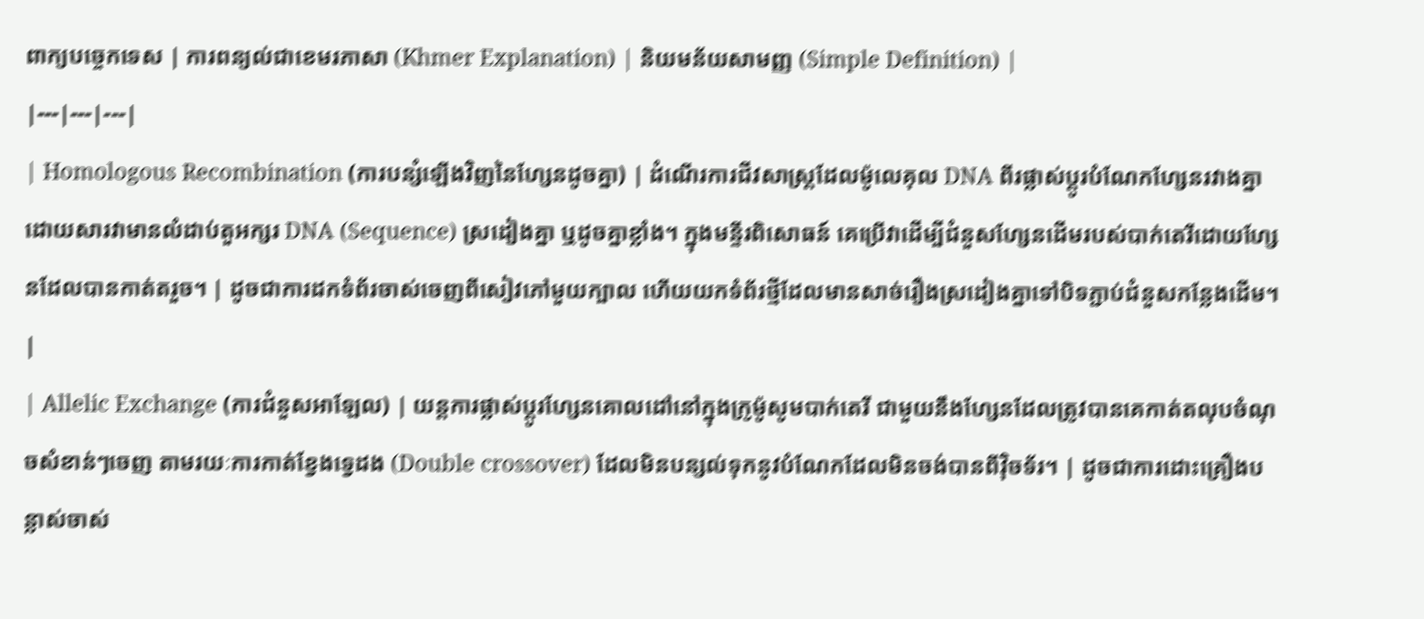ពាក្យបច្ចេកទេស | ការពន្យល់ជាខេមរភាសា (Khmer Explanation) | និយមន័យសាមញ្ញ (Simple Definition) |
|---|---|---|
| Homologous Recombination (ការបន្សំឡើងវិញនៃហ្សែនដូចគ្នា) | ដំណើរការជីវសាស្ត្រដែលម៉ូលេគុល DNA ពីរផ្លាស់ប្តូរបំណែកហ្សែនរវាងគ្នា ដោយសារវាមានលំដាប់តួអក្សរ DNA (Sequence) ស្រដៀងគ្នា ឬដូចគ្នាខ្លាំង។ ក្នុងមន្ទីរពិសោធន៍ គេប្រើវាដើម្បីជំនួសហ្សែនដើមរបស់បាក់តេរីដោយហ្សែនដែលបានកាត់តរួច។ | ដូចជាការដកទំព័រចាស់ចេញពីសៀវភៅមួយក្បាល ហើយយកទំព័រថ្មីដែលមានសាច់រឿងស្រដៀងគ្នាទៅបិទភ្ជាប់ជំនួសកន្លែងដើម។ |
| Allelic Exchange (ការជំនួសអាឡែល) | យន្តការផ្លាស់ប្តូរហ្សែនគោលដៅនៅក្នុងក្រូម៉ូសូមបាក់តេរី ជាមួយនឹងហ្សែនដែលត្រូវបានគេកាត់តលុបចំណុចសំខាន់ៗចេញ តាមរយៈការកាត់ខ្វែងទ្វេដង (Double crossover) ដែលមិនបន្សល់ទុកនូវបំណែកដែលមិនចង់បានពីវ៉ិចទ័រ។ | ដូចជាការដោះគ្រឿងបន្លាស់ចាស់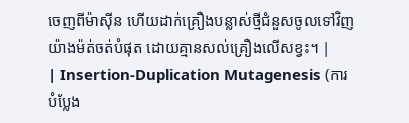ចេញពីម៉ាស៊ីន ហើយដាក់គ្រឿងបន្លាស់ថ្មីជំនួសចូលទៅវិញយ៉ាងម៉ត់ចត់បំផុត ដោយគ្មានសល់គ្រឿងលើសខ្វះ។ |
| Insertion-Duplication Mutagenesis (ការបំប្លែង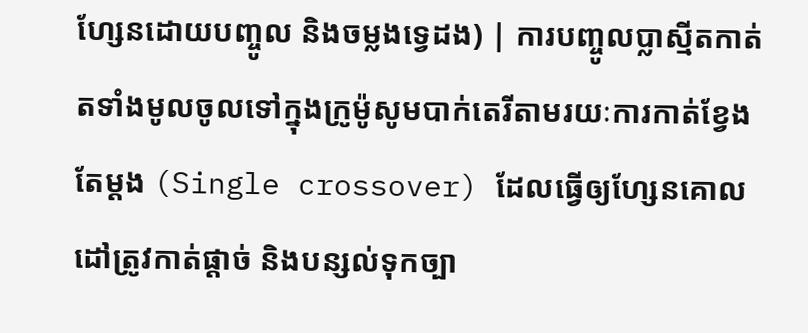ហ្សែនដោយបញ្ចូល និងចម្លងទ្វេដង) | ការបញ្ចូលប្លាស្មីតកាត់តទាំងមូលចូលទៅក្នុងក្រូម៉ូសូមបាក់តេរីតាមរយៈការកាត់ខ្វែងតែម្តង (Single crossover) ដែលធ្វើឲ្យហ្សែនគោលដៅត្រូវកាត់ផ្តាច់ និងបន្សល់ទុកច្បា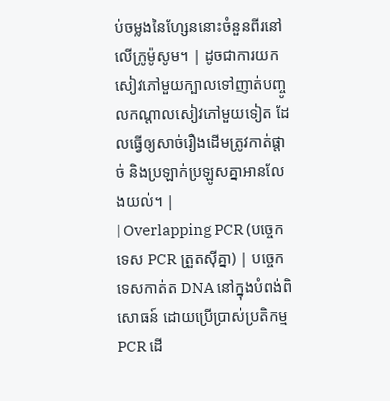ប់ចម្លងនៃហ្សែននោះចំនួនពីរនៅលើក្រូម៉ូសូម។ | ដូចជាការយកសៀវភៅមួយក្បាលទៅញាត់បញ្ចូលកណ្តាលសៀវភៅមួយទៀត ដែលធ្វើឲ្យសាច់រឿងដើមត្រូវកាត់ផ្តាច់ និងប្រឡាក់ប្រឡូសគ្នាអានលែងយល់។ |
| Overlapping PCR (បច្ចេកទេស PCR ត្រួតស៊ីគ្នា) | បច្ចេកទេសកាត់ត DNA នៅក្នុងបំពង់ពិសោធន៍ ដោយប្រើប្រាស់ប្រតិកម្ម PCR ដើ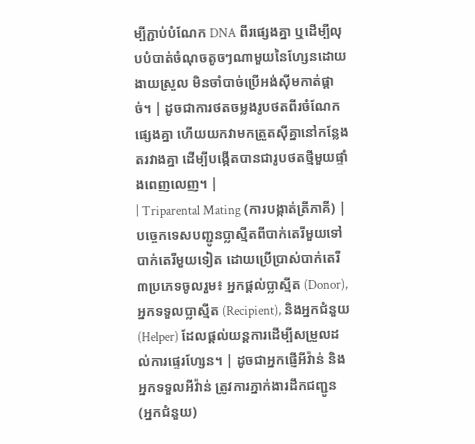ម្បីភ្ជាប់បំណែក DNA ពីរផ្សេងគ្នា ឬដើម្បីលុបបំបាត់ចំណុចតូចៗណាមួយនៃហ្សែនដោយងាយស្រួល មិនចាំបាច់ប្រើអង់ស៊ីមកាត់ផ្តាច់។ | ដូចជាការថតចម្លងរូបថតពីរចំណែកផ្សេងគ្នា ហើយយកវាមកត្រួតស៊ីគ្នានៅកន្លែងតរវាងគ្នា ដើម្បីបង្កើតបានជារូបថតថ្មីមួយផ្ទាំងពេញលេញ។ |
| Triparental Mating (ការបង្កាត់ត្រីភាគី) | បច្ចេកទេសបញ្ជូនប្លាស្មីតពីបាក់តេរីមួយទៅបាក់តេរីមួយទៀត ដោយប្រើប្រាស់បាក់តេរី៣ប្រភេទចូលរួម៖ អ្នកផ្តល់ប្លាស្មីត (Donor), អ្នកទទួលប្លាស្មីត (Recipient), និងអ្នកជំនួយ (Helper) ដែលផ្តល់យន្តការដើម្បីសម្រួលដល់ការផ្ទេរហ្សែន។ | ដូចជាអ្នកផ្ញើអីវ៉ាន់ និងអ្នកទទួលអីវ៉ាន់ ត្រូវការភ្នាក់ងារដឹកជញ្ជូន (អ្នកជំនួយ)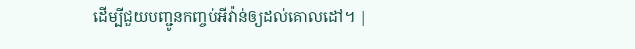ដើម្បីជួយបញ្ជូនកញ្ចប់អីវ៉ាន់ឲ្យដល់គោលដៅ។ |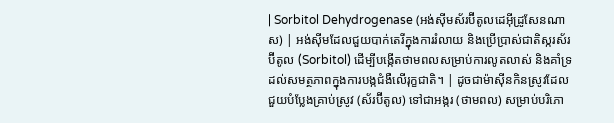| Sorbitol Dehydrogenase (អង់ស៊ីមស័រប៊ីតូលដេអ៊ីដ្រូសែនណាស) | អង់ស៊ីមដែលជួយបាក់តេរីក្នុងការរំលាយ និងប្រើប្រាស់ជាតិស្ករស័រប៊ីតូល (Sorbitol) ដើម្បីបង្កើតថាមពលសម្រាប់ការលូតលាស់ និងគាំទ្រដល់សមត្ថភាពក្នុងការបង្កជំងឺលើរុក្ខជាតិ។ | ដូចជាម៉ាស៊ីនកិនស្រូវដែលជួយបំប្លែងគ្រាប់ស្រូវ (ស័រប៊ីតូល) ទៅជាអង្ករ (ថាមពល) សម្រាប់បរិភោ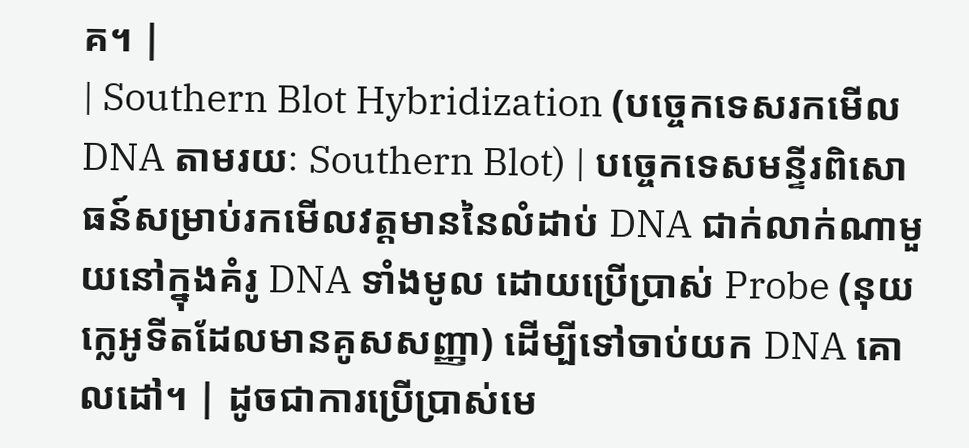គ។ |
| Southern Blot Hybridization (បច្ចេកទេសរកមើល DNA តាមរយៈ Southern Blot) | បច្ចេកទេសមន្ទីរពិសោធន៍សម្រាប់រកមើលវត្តមាននៃលំដាប់ DNA ជាក់លាក់ណាមួយនៅក្នុងគំរូ DNA ទាំងមូល ដោយប្រើប្រាស់ Probe (នុយក្លេអូទីតដែលមានគូសសញ្ញា) ដើម្បីទៅចាប់យក DNA គោលដៅ។ | ដូចជាការប្រើប្រាស់មេ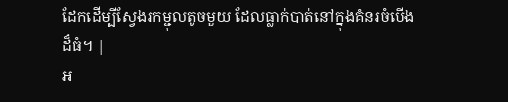ដែកដើម្បីស្វែងរកម្ជុលតូចមួយ ដែលធ្លាក់បាត់នៅក្នុងគំនរចំបើងដ៏ធំ។ |
អ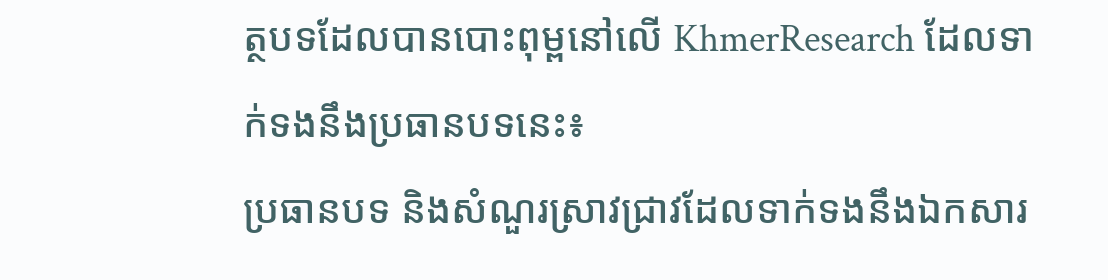ត្ថបទដែលបានបោះពុម្ពនៅលើ KhmerResearch ដែលទាក់ទងនឹងប្រធានបទនេះ៖
ប្រធានបទ និងសំណួរស្រាវជ្រាវដែលទាក់ទងនឹងឯកសារ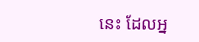នេះ ដែលអ្ន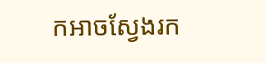កអាចស្វែងរក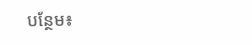បន្ថែម៖